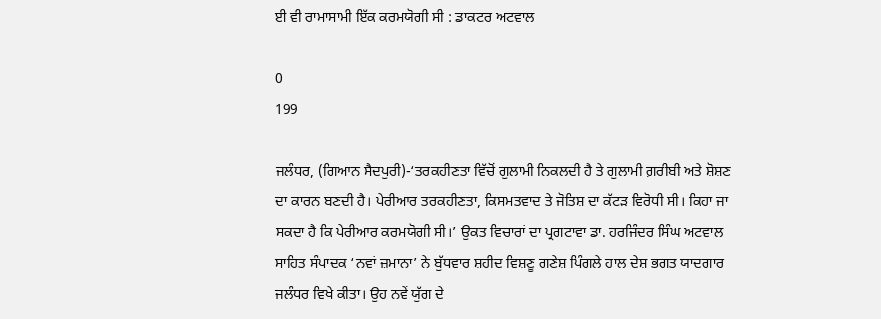ਈ ਵੀ ਰਾਮਾਸਾਮੀ ਇੱਕ ਕਰਮਯੋਗੀ ਸੀ : ਡਾਕਟਰ ਅਟਵਾਲ

0
199

ਜਲੰਧਰ, (ਗਿਆਨ ਸੈਦਪੁਰੀ)-‘ਤਰਕਹੀਣਤਾ ਵਿੱਚੋਂ ਗੁਲਾਮੀ ਨਿਕਲਦੀ ਹੈ ਤੇ ਗੁਲਾਮੀ ਗ਼ਰੀਬੀ ਅਤੇ ਸ਼ੋਸ਼ਣ ਦਾ ਕਾਰਨ ਬਣਦੀ ਹੈ। ਪੇਰੀਆਰ ਤਰਕਹੀਣਤਾ, ਕਿਸਮਤਵਾਦ ਤੇ ਜੋਤਿਸ਼ ਦਾ ਕੱਟੜ ਵਿਰੋਧੀ ਸੀ। ਕਿਹਾ ਜਾ ਸਕਦਾ ਹੈ ਕਿ ਪੇਰੀਆਰ ਕਰਮਯੋਗੀ ਸੀ।’ ਉਕਤ ਵਿਚਾਰਾਂ ਦਾ ਪ੍ਰਗਟਾਵਾ ਡਾ. ਹਰਜਿੰਦਰ ਸਿੰਘ ਅਟਵਾਲ ਸਾਹਿਤ ਸੰਪਾਦਕ ‘ਨਵਾਂ ਜ਼ਮਾਨਾ’ ਨੇ ਬੁੱਧਵਾਰ ਸ਼ਹੀਦ ਵਿਸ਼ਣੂ ਗਣੇਸ਼ ਪਿੰਗਲੇ ਹਾਲ ਦੇਸ਼ ਭਗਤ ਯਾਦਗਾਰ ਜਲੰਧਰ ਵਿਖੇ ਕੀਤਾ। ਉਹ ਨਵੇਂ ਯੁੱਗ ਦੇ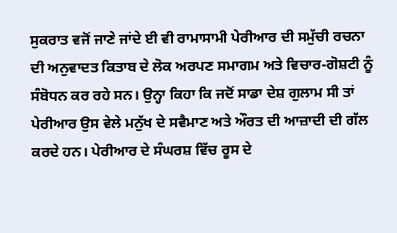ਸੁਕਰਾਤ ਵਜੋਂ ਜਾਣੇ ਜਾਂਦੇ ਈ ਵੀ ਰਾਮਾਸਾਮੀ ਪੇਰੀਆਰ ਦੀ ਸਮੁੱਚੀ ਰਚਨਾ ਦੀ ਅਨੁਵਾਦਤ ਕਿਤਾਬ ਦੇ ਲੋਕ ਅਰਪਣ ਸਮਾਗਮ ਅਤੇ ਵਿਚਾਰ-ਗੋਸ਼ਟੀ ਨੂੰ ਸੰਬੋਧਨ ਕਰ ਰਹੇ ਸਨ। ਉਨ੍ਹਾ ਕਿਹਾ ਕਿ ਜਦੋਂ ਸਾਡਾ ਦੇਸ਼ ਗੁਲਾਮ ਸੀ ਤਾਂ ਪੇਰੀਆਰ ਉਸ ਵੇਲੇ ਮਨੁੱਖ ਦੇ ਸਵੈਮਾਣ ਅਤੇ ਔਰਤ ਦੀ ਆਜ਼ਾਦੀ ਦੀ ਗੱਲ ਕਰਦੇ ਹਨ। ਪੇਰੀਆਰ ਦੇ ਸੰਘਰਸ਼ ਵਿੱਚ ਰੂਸ ਦੇ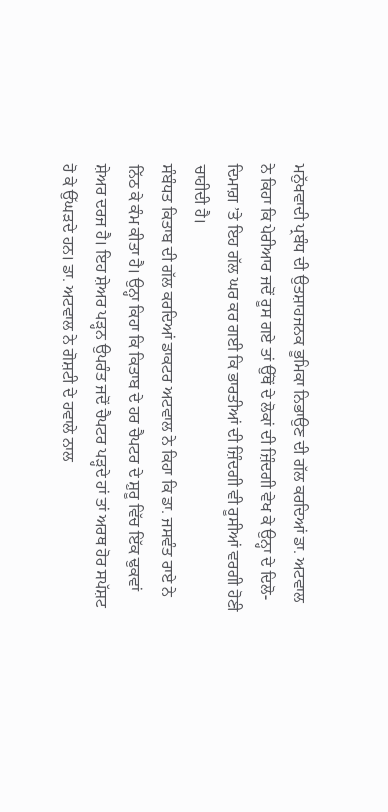ਮਨੁੱਖਵਾਦੀ ਪ੍ਰਬੰਧ ਦੀ ਉਤਸ਼ਾਹਜਨਕ ਭੂਮਿਕਾ ਨਿਭਾਉਣ ਦੀ ਗੱਲ ਕਰਦਿਆਂ ਡਾ. ਅਟਵਾਲ ਨੇ ਕਿਹਾ ਕਿ ਪੇਰੀਆਰ ਜਦੋਂ ਰੂਸ ਗਏ ਤਾਂ ਉੱਥੋਂ ਦੇ ਲੋਕਾਂ ਦੀ ਜ਼ਿੰਦਗੀ ਵੇਖ ਕੇ ਉਨ੍ਹਾ ਦੇ ਦਿਲੋ-ਦਿਮਾਗ਼ ’ਤੇ ਇਹ ਗੱਲ ਘਰ ਕਰ ਗਈ ਕਿ ਭਾਰਤੀਆਂ ਦੀ ਜ਼ਿੰਦਗੀ ਵੀ ਰੂਸੀਆਂ ਵਰਗੀ ਹੋਣੀ ਚਾਹੀਦੀ ਹੈ।
ਸੰਬੰਧਤ ਕਿਤਾਬ ਦੀ ਗੱਲ ਕਰਦਿਆਂ ਡਾਕਟਰ ਅਟਵਾਲ ਨੇ ਕਿਹਾ ਕਿ ਡਾ. ਜਸਵੰਤ ਰਾਏ ਨੇ ਨਿੱਠ ਕੇ ਕੰਮ ਕੀਤਾ ਹੈ। ਉਨ੍ਹਾ ਕਿਹਾ ਕਿ ਕਿਤਾਬ ਦੇ ਹਰ ਚੈਪਟਰ ਦੇ ਸ਼ੁਰੂ ਵਿੱਚ ਇੱਕ ਢੁਕਵਾਂ ਸ਼ੇਅਰ ਦਰਜ ਹੈ। ਇਹ ਸ਼ੇਅਰ ਪੜ੍ਹਨ ਉਪਰੰਤ ਜਦੋਂ ਚੈਪਟਰ ਪੜ੍ਹਦੇ ਹਾਂ ਤਾਂ ਅਰਥ ਹੋਰ ਸਪੱਸ਼ਟ ਹੋ ਕੇ ਉੱਘੜਦੇ ਹਨ। ਡਾ. ਅਟਵਾਲ ਨੇ ਗੋਸ਼ਟੀ ਦੇ ਹਵਾਲੇ ਨਾਲ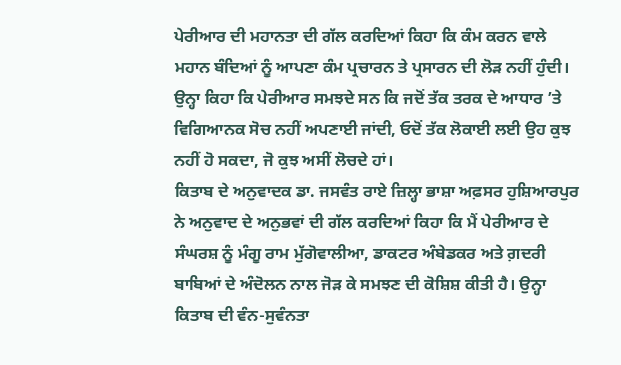ਪੇਰੀਆਰ ਦੀ ਮਹਾਨਤਾ ਦੀ ਗੱਲ ਕਰਦਿਆਂ ਕਿਹਾ ਕਿ ਕੰਮ ਕਰਨ ਵਾਲੇ ਮਹਾਨ ਬੰਦਿਆਂ ਨੂੰ ਆਪਣਾ ਕੰਮ ਪ੍ਰਚਾਰਨ ਤੇ ਪ੍ਰਸਾਰਨ ਦੀ ਲੋੜ ਨਹੀਂ ਹੁੰਦੀ। ਉਨ੍ਹਾ ਕਿਹਾ ਕਿ ਪੇਰੀਆਰ ਸਮਝਦੇ ਸਨ ਕਿ ਜਦੋਂ ਤੱਕ ਤਰਕ ਦੇ ਆਧਾਰ ’ਤੇ ਵਿਗਿਆਨਕ ਸੋਚ ਨਹੀਂ ਅਪਣਾਈ ਜਾਂਦੀ, ਓਦੋਂ ਤੱਕ ਲੋਕਾਈ ਲਈ ਉਹ ਕੁਝ ਨਹੀਂ ਹੋ ਸਕਦਾ, ਜੋ ਕੁਝ ਅਸੀਂ ਲੋਚਦੇ ਹਾਂ।
ਕਿਤਾਬ ਦੇ ਅਨੁਵਾਦਕ ਡਾ. ਜਸਵੰਤ ਰਾਏ ਜ਼ਿਲ੍ਹਾ ਭਾਸ਼ਾ ਅਫ਼ਸਰ ਹੁਸ਼ਿਆਰਪੁਰ ਨੇ ਅਨੁਵਾਦ ਦੇ ਅਨੁਭਵਾਂ ਦੀ ਗੱਲ ਕਰਦਿਆਂ ਕਿਹਾ ਕਿ ਮੈਂ ਪੇਰੀਆਰ ਦੇ ਸੰਘਰਸ਼ ਨੂੰ ਮੰਗੂ ਰਾਮ ਮੁੱਗੋਵਾਲੀਆ, ਡਾਕਟਰ ਅੰਬੇਡਕਰ ਅਤੇ ਗ਼ਦਰੀ ਬਾਬਿਆਂ ਦੇ ਅੰਦੋਲਨ ਨਾਲ ਜੋੜ ਕੇ ਸਮਝਣ ਦੀ ਕੋਸ਼ਿਸ਼ ਕੀਤੀ ਹੈ। ਉਨ੍ਹਾ ਕਿਤਾਬ ਦੀ ਵੰਨ-ਸੁਵੰਨਤਾ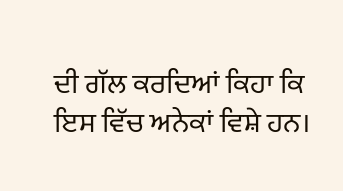ਦੀ ਗੱਲ ਕਰਦਿਆਂ ਕਿਹਾ ਕਿ ਇਸ ਵਿੱਚ ਅਨੇਕਾਂ ਵਿਸ਼ੇ ਹਨ।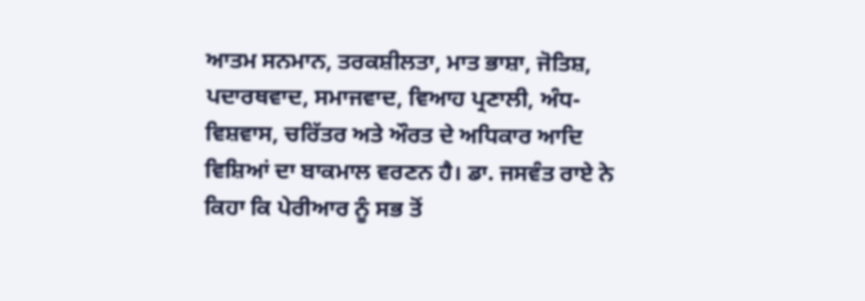ਆਤਮ ਸਨਮਾਨ, ਤਰਕਸ਼ੀਲਤਾ, ਮਾਤ ਭਾਸ਼ਾ, ਜੋਤਿਸ਼, ਪਦਾਰਥਵਾਦ, ਸਮਾਜਵਾਦ, ਵਿਆਹ ਪ੍ਰਣਾਲੀ, ਅੰਧ-ਵਿਸ਼ਵਾਸ, ਚਰਿੱਤਰ ਅਤੇ ਔਰਤ ਦੇ ਅਧਿਕਾਰ ਆਦਿ ਵਿਸ਼ਿਆਂ ਦਾ ਬਾਕਮਾਲ ਵਰਣਨ ਹੈ। ਡਾ. ਜਸਵੰਤ ਰਾਏ ਨੇ ਕਿਹਾ ਕਿ ਪੇਰੀਆਰ ਨੂੰ ਸਭ ਤੋਂ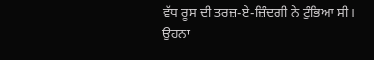ਵੱਧ ਰੂਸ ਦੀ ਤਰਜ਼-ਏ-ਜ਼ਿੰਦਗੀ ਨੇ ਟੁੰਭਿਆ ਸੀ। ਉਹਨਾ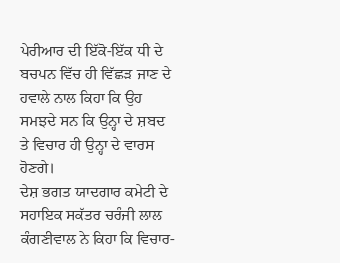ਪੇਰੀਆਰ ਦੀ ਇੱਕੋ-ਇੱਕ ਧੀ ਦੇ ਬਚਪਨ ਵਿੱਚ ਹੀ ਵਿੱਛੜ ਜਾਣ ਦੇ ਹਵਾਲੇ ਨਾਲ ਕਿਹਾ ਕਿ ਉਹ ਸਮਝਦੇ ਸਨ ਕਿ ਉਨ੍ਹਾ ਦੇ ਸ਼ਬਦ ਤੇ ਵਿਚਾਰ ਹੀ ਉਨ੍ਹਾ ਦੇ ਵਾਰਸ ਹੋਣਗੇ।
ਦੇਸ਼ ਭਗਤ ਯਾਦਗਾਰ ਕਮੇਟੀ ਦੇ ਸਹਾਇਕ ਸਕੱਤਰ ਚਰੰਜੀ ਲਾਲ ਕੰਗਣੀਵਾਲ ਨੇ ਕਿਹਾ ਕਿ ਵਿਚਾਰ-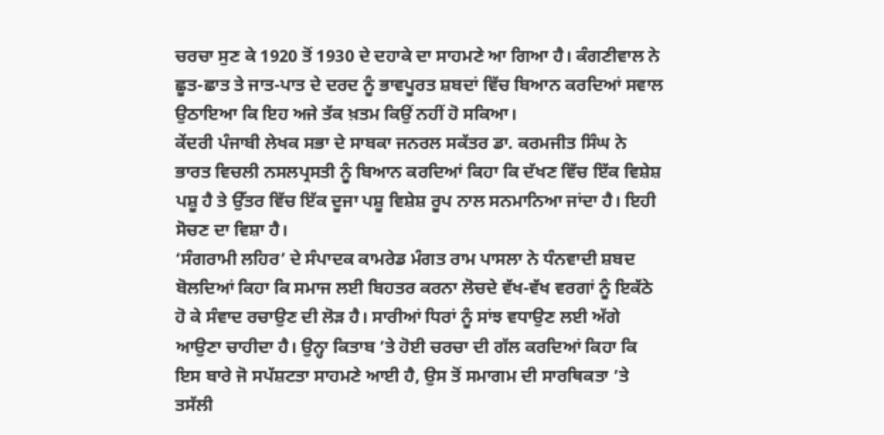ਚਰਚਾ ਸੁਣ ਕੇ 1920 ਤੋਂ 1930 ਦੇ ਦਹਾਕੇ ਦਾ ਸਾਹਮਣੇ ਆ ਗਿਆ ਹੈ। ਕੰਗਣੀਵਾਲ ਨੇ ਛੂਤ-ਛਾਤ ਤੇ ਜਾਤ-ਪਾਤ ਦੇ ਦਰਦ ਨੂੰ ਭਾਵਪੂਰਤ ਸ਼ਬਦਾਂ ਵਿੱਚ ਬਿਆਨ ਕਰਦਿਆਂ ਸਵਾਲ ਉਠਾਇਆ ਕਿ ਇਹ ਅਜੇ ਤੱਕ ਖ਼ਤਮ ਕਿਉਂ ਨਹੀਂ ਹੋ ਸਕਿਆ।
ਕੇਂਦਰੀ ਪੰਜਾਬੀ ਲੇਖਕ ਸਭਾ ਦੇ ਸਾਬਕਾ ਜਨਰਲ ਸਕੱਤਰ ਡਾ. ਕਰਮਜੀਤ ਸਿੰਘ ਨੇ ਭਾਰਤ ਵਿਚਲੀ ਨਸਲਪ੍ਰਸਤੀ ਨੂੰ ਬਿਆਨ ਕਰਦਿਆਂ ਕਿਹਾ ਕਿ ਦੱਖਣ ਵਿੱਚ ਇੱਕ ਵਿਸ਼ੇਸ਼ ਪਸ਼ੂ ਹੈ ਤੇ ਉੱਤਰ ਵਿੱਚ ਇੱਕ ਦੂਜਾ ਪਸ਼ੂ ਵਿਸ਼ੇਸ਼ ਰੂਪ ਨਾਲ ਸਨਮਾਨਿਆ ਜਾਂਦਾ ਹੈ। ਇਹੀ ਸੋਚਣ ਦਾ ਵਿਸ਼ਾ ਹੈ।
‘ਸੰਗਰਾਮੀ ਲਹਿਰ’ ਦੇ ਸੰਪਾਦਕ ਕਾਮਰੇਡ ਮੰਗਤ ਰਾਮ ਪਾਸਲਾ ਨੇ ਧੰਨਵਾਦੀ ਸ਼ਬਦ ਬੋਲਦਿਆਂ ਕਿਹਾ ਕਿ ਸਮਾਜ ਲਈ ਬਿਹਤਰ ਕਰਨਾ ਲੋਚਦੇ ਵੱਖ-ਵੱਖ ਵਰਗਾਂ ਨੂੰ ਇਕੱਠੇ ਹੋ ਕੇ ਸੰਵਾਦ ਰਚਾਉਣ ਦੀ ਲੋੜ ਹੈ। ਸਾਰੀਆਂ ਧਿਰਾਂ ਨੂੰ ਸਾਂਝ ਵਧਾਉਣ ਲਈ ਅੱਗੇ ਆਉਣਾ ਚਾਹੀਦਾ ਹੈ। ਉਨ੍ਹਾ ਕਿਤਾਬ ’ਤੇ ਹੋਈ ਚਰਚਾ ਦੀ ਗੱਲ ਕਰਦਿਆਂ ਕਿਹਾ ਕਿ ਇਸ ਬਾਰੇ ਜੋ ਸਪੱਸ਼ਟਤਾ ਸਾਹਮਣੇ ਆਈ ਹੈ, ਉਸ ਤੋਂ ਸਮਾਗਮ ਦੀ ਸਾਰਥਿਕਤਾ ’ਤੇ ਤਸੱਲੀ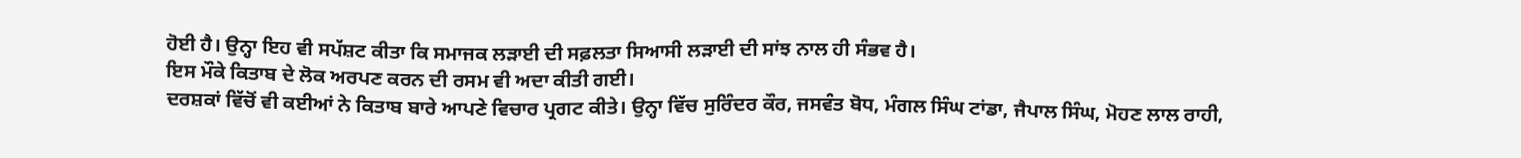ਹੋਈ ਹੈ। ਉਨ੍ਹਾ ਇਹ ਵੀ ਸਪੱਸ਼ਟ ਕੀਤਾ ਕਿ ਸਮਾਜਕ ਲੜਾਈ ਦੀ ਸਫ਼ਲਤਾ ਸਿਆਸੀ ਲੜਾਈ ਦੀ ਸਾਂਝ ਨਾਲ ਹੀ ਸੰਭਵ ਹੈ।
ਇਸ ਮੌਕੇ ਕਿਤਾਬ ਦੇ ਲੋਕ ਅਰਪਣ ਕਰਨ ਦੀ ਰਸਮ ਵੀ ਅਦਾ ਕੀਤੀ ਗਈ।
ਦਰਸ਼ਕਾਂ ਵਿੱਚੋਂ ਵੀ ਕਈਆਂ ਨੇ ਕਿਤਾਬ ਬਾਰੇ ਆਪਣੇ ਵਿਚਾਰ ਪ੍ਰਗਟ ਕੀਤੇ। ਉਨ੍ਹਾ ਵਿੱਚ ਸੁਰਿੰਦਰ ਕੌਰ, ਜਸਵੰਤ ਬੋਧ, ਮੰਗਲ ਸਿੰਘ ਟਾਂਡਾ, ਜੈਪਾਲ ਸਿੰਘ, ਮੋਹਣ ਲਾਲ ਰਾਹੀ,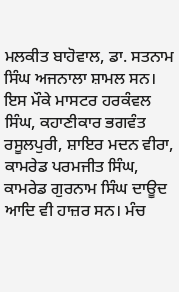ਮਲਕੀਤ ਬਾਹੋਵਾਲ, ਡਾ. ਸਤਨਾਮ ਸਿੰਘ ਅਜਨਾਲਾ ਸ਼ਾਮਲ ਸਨ। ਇਸ ਮੌਕੇ ਮਾਸਟਰ ਹਰਕੰਵਲ ਸਿੰਘ, ਕਹਾਣੀਕਾਰ ਭਗਵੰਤ ਰਸੂਲਪੁਰੀ, ਸ਼ਾਇਰ ਮਦਨ ਵੀਰਾ, ਕਾਮਰੇਡ ਪਰਮਜੀਤ ਸਿੰਘ, ਕਾਮਰੇਡ ਗੁਰਨਾਮ ਸਿੰਘ ਦਾਊਦ ਆਦਿ ਵੀ ਹਾਜ਼ਰ ਸਨ। ਮੰਚ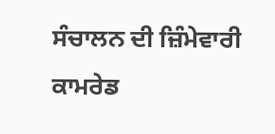ਸੰਚਾਲਨ ਦੀ ਜ਼ਿੰਮੇਵਾਰੀ ਕਾਮਰੇਡ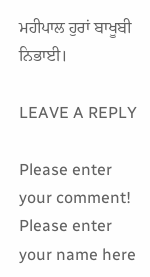ਮਹੀਪਾਲ ਹੁਰਾਂ ਬਾਖੂਬੀ ਨਿਭਾਈ।

LEAVE A REPLY

Please enter your comment!
Please enter your name here